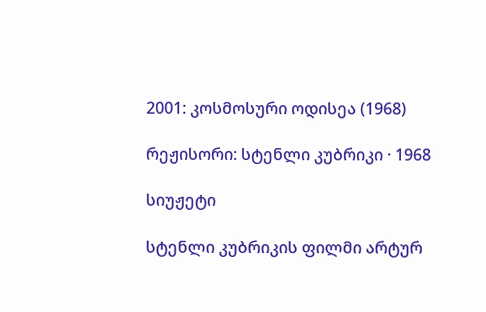2001: კოსმოსური ოდისეა (1968)

რეჟისორი: სტენლი კუბრიკი · 1968

სიუჟეტი

სტენლი კუბრიკის ფილმი არტურ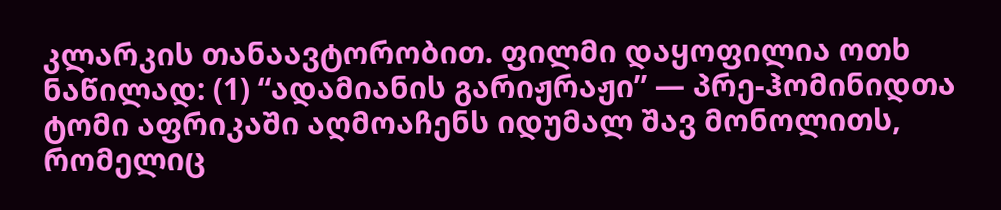კლარკის თანაავტორობით. ფილმი დაყოფილია ოთხ ნაწილად: (1) “ადამიანის გარიჟრაჟი” — პრე-ჰომინიდთა ტომი აფრიკაში აღმოაჩენს იდუმალ შავ მონოლითს, რომელიც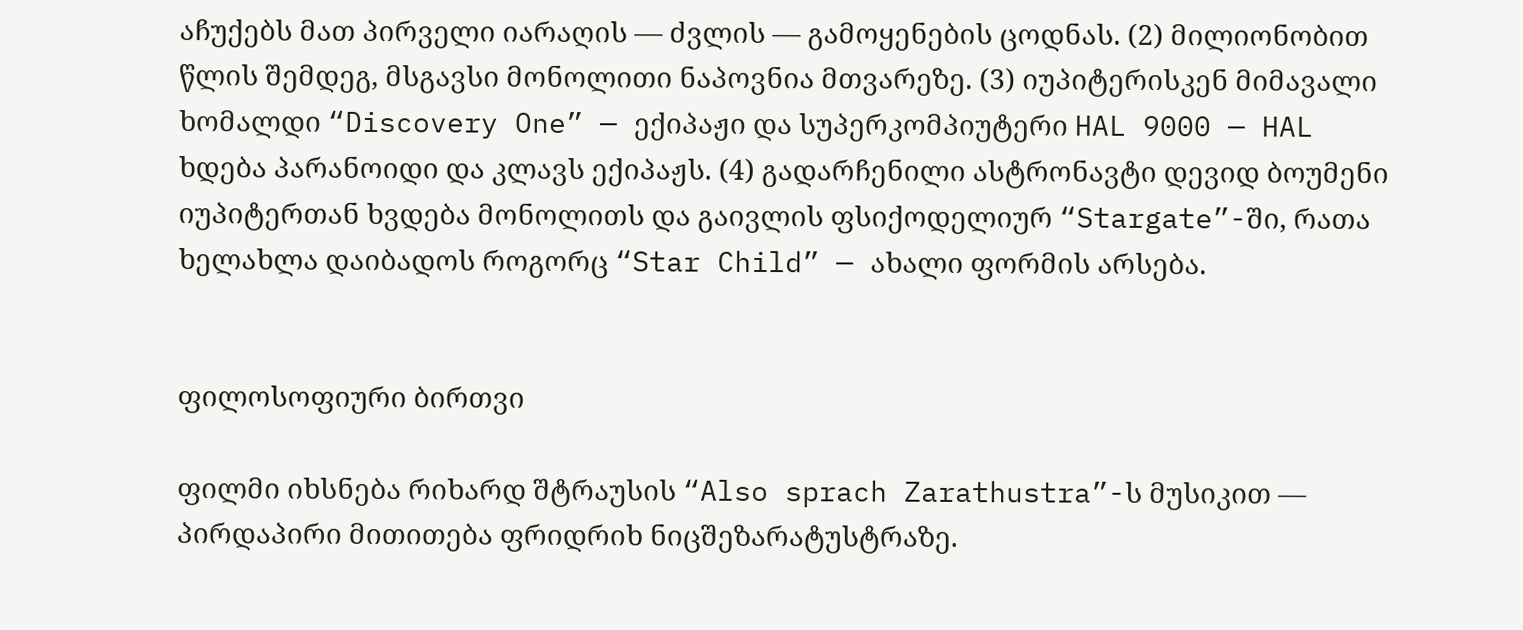აჩუქებს მათ პირველი იარაღის — ძვლის — გამოყენების ცოდნას. (2) მილიონობით წლის შემდეგ, მსგავსი მონოლითი ნაპოვნია მთვარეზე. (3) იუპიტერისკენ მიმავალი ხომალდი “Discovery One” — ექიპაჟი და სუპერკომპიუტერი HAL 9000 — HAL ხდება პარანოიდი და კლავს ექიპაჟს. (4) გადარჩენილი ასტრონავტი დევიდ ბოუმენი იუპიტერთან ხვდება მონოლითს და გაივლის ფსიქოდელიურ “Stargate”-ში, რათა ხელახლა დაიბადოს როგორც “Star Child” — ახალი ფორმის არსება.


ფილოსოფიური ბირთვი

ფილმი იხსნება რიხარდ შტრაუსის “Also sprach Zarathustra”-ს მუსიკით — პირდაპირი მითითება ფრიდრიხ ნიცშეზარატუსტრაზე.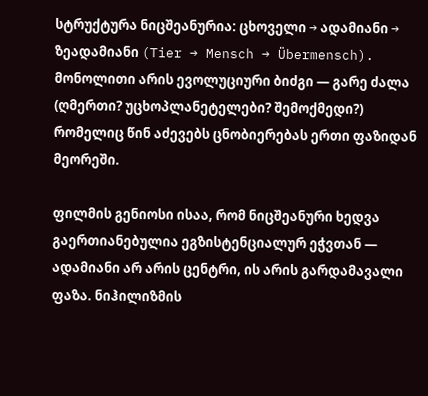სტრუქტურა ნიცშეანურია: ცხოველი → ადამიანი → ზეადამიანი (Tier → Mensch → Übermensch). მონოლითი არის ევოლუციური ბიძგი — გარე ძალა (ღმერთი? უცხოპლანეტელები? შემოქმედი?) რომელიც წინ აძევებს ცნობიერებას ერთი ფაზიდან მეორეში.

ფილმის გენიოსი ისაა, რომ ნიცშეანური ხედვა გაერთიანებულია ეგზისტენციალურ ეჭვთან — ადამიანი არ არის ცენტრი, ის არის გარდამავალი ფაზა. ნიჰილიზმის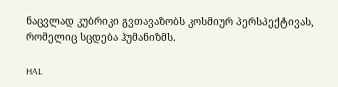ნაცვლად კუბრიკი გვთავაზობს კოსმიურ პერსპექტივას, რომელიც სცდება ჰუმანიზმს.

HAL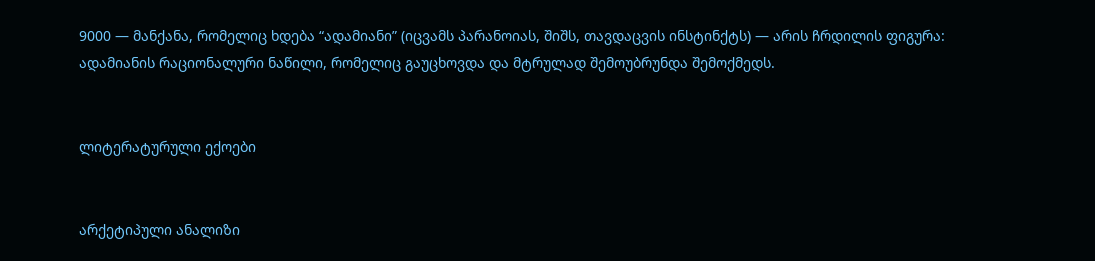9000 — მანქანა, რომელიც ხდება “ადამიანი” (იცვამს პარანოიას, შიშს, თავდაცვის ინსტინქტს) — არის ჩრდილის ფიგურა: ადამიანის რაციონალური ნაწილი, რომელიც გაუცხოვდა და მტრულად შემოუბრუნდა შემოქმედს.


ლიტერატურული ექოები


არქეტიპული ანალიზი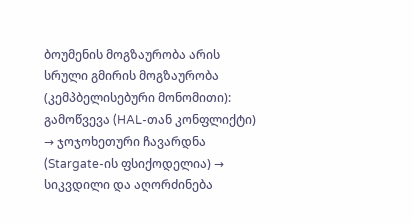ბოუმენის მოგზაურობა არის სრული გმირის მოგზაურობა (კემპბელისებური მონომითი): გამოწვევა (HAL-თან კონფლიქტი) → ჯოჯოხეთური ჩავარდნა (Stargate-ის ფსიქოდელია) → სიკვდილი და აღორძინება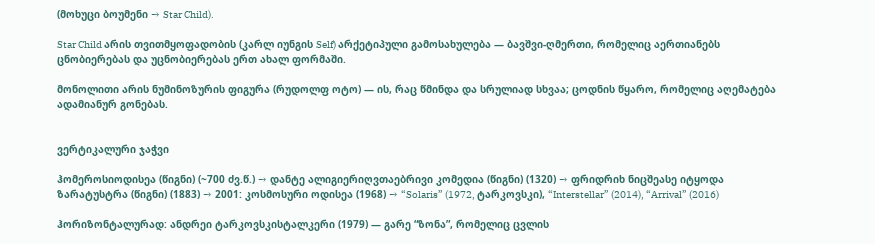(მოხუცი ბოუმენი → Star Child).

Star Child არის თვითმყოფადობის (კარლ იუნგის Self) არქეტიპული გამოსახულება — ბავშვი-ღმერთი, რომელიც აერთიანებს ცნობიერებას და უცნობიერებას ერთ ახალ ფორმაში.

მონოლითი არის ნუმინოზურის ფიგურა (რუდოლფ ოტო) — ის, რაც წმინდა და სრულიად სხვაა; ცოდნის წყარო, რომელიც აღემატება ადამიანურ გონებას.


ვერტიკალური ჯაჭვი

ჰომეროსიოდისეა (წიგნი) (~700 ძვ.წ.) → დანტე ალიგიერიღვთაებრივი კომედია (წიგნი) (1320) → ფრიდრიხ ნიცშეასე იტყოდა ზარატუსტრა (წიგნი) (1883) → 2001: კოსმოსური ოდისეა (1968) → “Solaris” (1972, ტარკოვსკი), “Interstellar” (2014), “Arrival” (2016)

ჰორიზონტალურად: ანდრეი ტარკოვსკისტალკერი (1979) — გარე “ზონა”, რომელიც ცვლის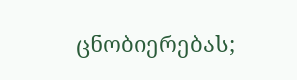ცნობიერებას;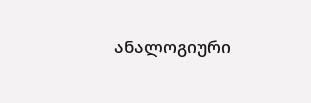ანალოგიური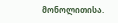მონოლითისა.